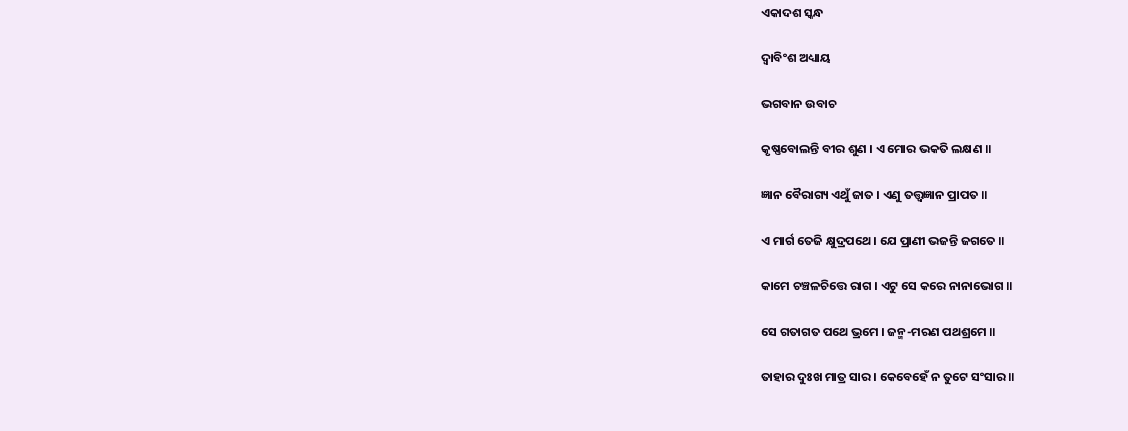ଏକାଦଶ ସ୍କନ୍ଧ

ଦ୍ୱାବିଂଶ ଅଧ୍ୟାୟ

ଭଗବାନ ଉବାଚ

କୃଷ୍ଣବୋଲନ୍ତି ବୀର ଶୁଣ । ଏ ମୋର ଭକତି ଲକ୍ଷଣ ॥

ଜ୍ଞାନ ବୈରାଗ୍ୟ ଏଥୁଁ ଜାତ । ଏଣୁ ତତ୍ତ୍ୱଜ୍ଞାନ ପ୍ରାପତ ॥

ଏ ମାର୍ଗ ତେଜି କ୍ଷୁଦ୍ରପଥେ । ଯେ ପ୍ରାଣୀ ଭଜନ୍ତି ଜଗତେ ॥

କାମେ ଚଞ୍ଚଳଚିତ୍ତେ ରାଗ । ଏଟୁ ସେ କରେ ନାନାଭୋଗ ॥

ସେ ଗତାଗତ ପଥେ ଭ୍ରମେ । ଜନ୍ମ-ମରଣ ପଥଶ୍ରମେ ॥

ତାହାର ଦୁଃଖ ମାତ୍ର ସାର । କେବେହେଁ ନ ତୁଟେ ସଂସାର ॥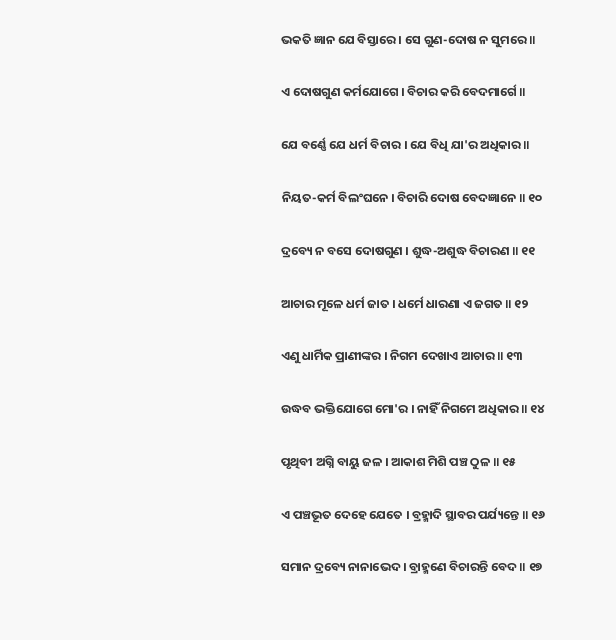ଭକତି ଜ୍ଞାନ ଯେ ବିସ୍ତାରେ । ସେ ଗୁଣ-ଦୋଷ ନ ସୁମରେ ॥

ଏ ଦୋଷଗୁଣ କର୍ମଯୋଗେ । ବିଚାର କରି ବେଦମାର୍ଗେ ॥

ଯେ ବର୍ଣ୍ଣେ ଯେ ଧର୍ମ ବିଚାର । ଯେ ବିଧି ଯା'ର ଅଧିକାର ॥

ନିୟତ-କର୍ମ ବିଲଂଘନେ । ବିଚାରି ଦୋଷ ବେଦଜ୍ଞାନେ ॥ ୧୦

ଦ୍ରବ୍ୟେ ନ ବସେ ଦୋଷଗୁଣ । ଶୁଦ୍ଧ-ଅଶୁଦ୍ଧ ବିଚାରଣ ॥ ୧୧

ଆଚାର ମୂଳେ ଧର୍ମ ଜାତ । ଧର୍ମେ ଧାରଣା ଏ ଜଗତ ॥ ୧୨

ଏଣୁ ଧାର୍ମିକ ପ୍ରାଣୀଙ୍କର । ନିଗମ ଦେଖାଏ ଆଚାର ॥ ୧୩

ଉଦ୍ଧବ ଭକ୍ତିଯୋଗେ ମୋ'ର । ନାହିଁ ନିଗମେ ଅଧିକାର ॥ ୧୪

ପୃଥିବୀ ଅଗ୍ନି ବାୟୁ ଜଳ । ଆକାଶ ମିଶି ପଞ୍ଚ ଠୁଳ ॥ ୧୫

ଏ ପଞ୍ଚଭୂତ ଦେହେ ଯେତେ । ବ୍ରହ୍ମାଦି ସ୍ଥାବର ପର୍ଯ୍ୟନ୍ତେ ॥ ୧୬

ସମାନ ଦ୍ରବ୍ୟେ ନାନାଭେଦ । ବ୍ରାହ୍ମଣେ ବିଚାରନ୍ତି ବେଦ ॥ ୧୭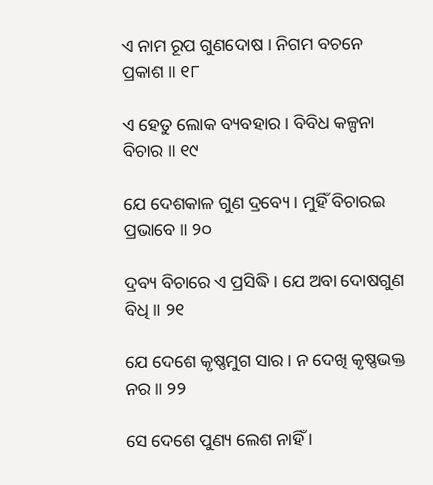ଏ ନାମ ରୂପ ଗୁଣଦୋଷ । ନିଗମ ବଚନେ ପ୍ରକାଶ ॥ ୧୮

ଏ ହେତୁ ଲୋକ ବ୍ୟବହାର । ବିବିଧ କଳ୍ପନା ବିଚାର ॥ ୧୯

ଯେ ଦେଶକାଳ ଗୁଣ ଦ୍ରବ୍ୟେ । ମୁହିଁ ବିଚାରଇ ପ୍ରଭାବେ ॥ ୨୦

ଦ୍ରବ୍ୟ ବିଚାରେ ଏ ପ୍ରସିଦ୍ଧି । ଯେ ଅବା ଦୋଷଗୁଣ ବିଧି ॥ ୨୧

ଯେ ଦେଶେ କୃଷ୍ଣମୁଗ ସାର । ନ ଦେଖି କୃଷ୍ଣଭକ୍ତ ନର ॥ ୨୨

ସେ ଦେଶେ ପୁଣ୍ୟ ଲେଶ ନାହିଁ ।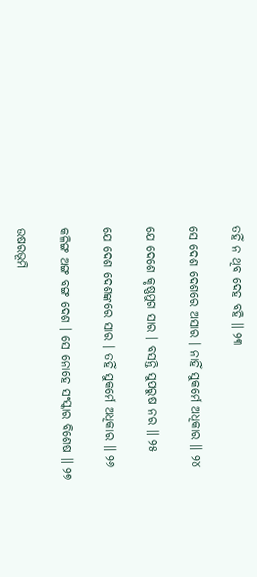ତହିଁ ନ ଥିବ ଦେହ ବହି ॥ ୨୩

ସେ ଦେଶ ଦେଶରେ ଅସାର । ନାହିଁ ସୁକର୍ମେ ଅଧିକାର ॥ ୨୪

ଯେ ଦେଶେ କୃଷ୍ଣମୁଗ ସାର । ବସନ୍ତି ସୁପରୁଷ ନର ॥ ୨୫

ଯେ ଦେଶ ଦେଶଙ୍କରେ ସାର । ତହିଁ ସୁକର୍ମେ ଅଧିକାର ॥ ୨୬

କଳିଙ୍ଗ ଅଙ୍ଗ ବଙ୍ଗ ଦେଶ । ସେ ନୋହେ ସଂସ୍କାର ବିଶେଷ ॥ ୨୭

ଉଷରଭୂମି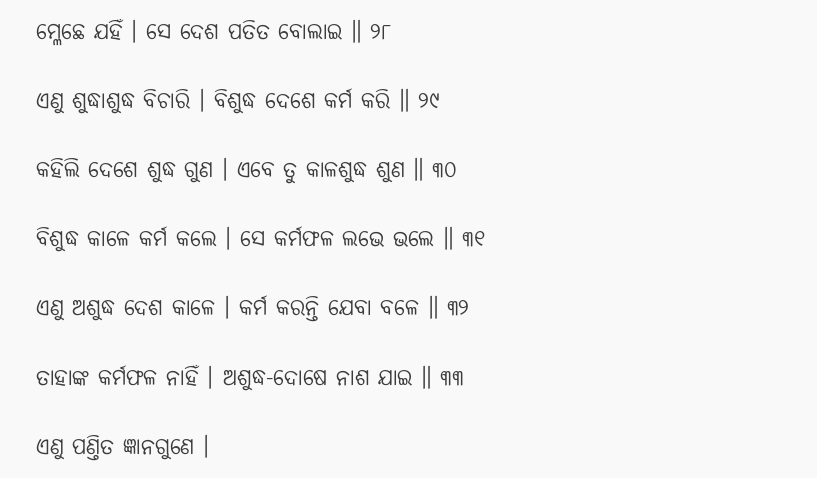ମ୍ଳେଛେ ଯହିଁ । ସେ ଦେଶ ପତିତ ବୋଲାଇ ॥ ୨୮

ଏଣୁ ଶୁଦ୍ଧାଶୁଦ୍ଧ ବିଚାରି । ବିଶୁଦ୍ଧ ଦେଶେ କର୍ମ କରି ॥ ୨୯

କହିଲି ଦେଶେ ଶୁଦ୍ଧ ଗୁଣ । ଏବେ ତୁ କାଳଶୁଦ୍ଧ ଶୁଣ ॥ ୩୦

ବିଶୁଦ୍ଧ କାଳେ କର୍ମ କଲେ । ସେ କର୍ମଫଳ ଲଭେ ଭଲେ ॥ ୩୧

ଏଣୁ ଅଶୁଦ୍ଧ ଦେଶ କାଳେ । କର୍ମ କରନ୍ତି ଯେବା ବଳେ ॥ ୩୨

ତାହାଙ୍କ କର୍ମଫଳ ନାହିଁ । ଅଶୁଦ୍ଧ-ଦୋଷେ ନାଶ ଯାଇ ॥ ୩୩

ଏଣୁ ପଣ୍ତିତ ଜ୍ଞାନଗୁଣେ ।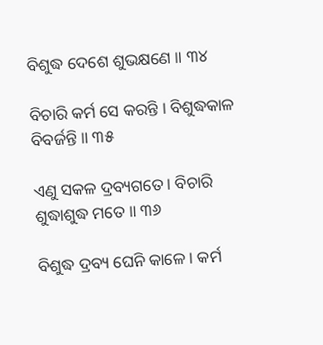ବିଶୁଦ୍ଧ ଦେଶେ ଶୁଭକ୍ଷଣେ ॥ ୩୪

ବିଚାରି କର୍ମ ସେ କରନ୍ତି । ବିଶୁଦ୍ଧକାଳ ବିବର୍ଜନ୍ତି ॥ ୩୫

ଏଣୁ ସକଳ ଦ୍ରବ୍ୟଗତେ । ବିଚାରି ଶୁଦ୍ଧାଶୁଦ୍ଧ ମତେ ॥ ୩୬

ବିଶୁଦ୍ଧ ଦ୍ରବ୍ୟ ଘେନି କାଳେ । କର୍ମ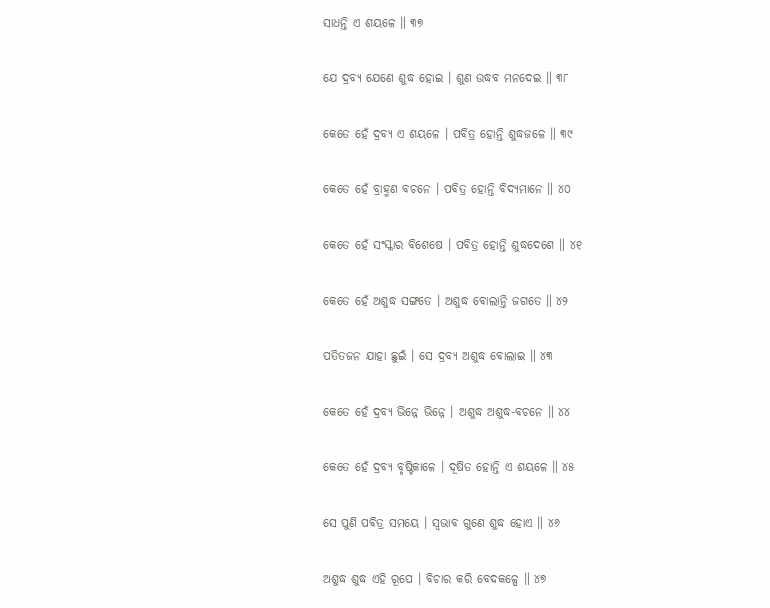ସାଧନ୍ତି ଏ ଶୟଳେ ॥ ୩୭

ଯେ ଦ୍ରବ୍ୟ ଯେଣେ ଶୁଦ୍ଧ ହୋଇ । ଶୁଣ ଉଦ୍ଧବ ମନଦେଇ ॥ ୩୮

କେତେ ହେଁ ଦ୍ରବ୍ୟ ଏ ଶୟଳେ । ପବିତ୍ର ହୋନ୍ତି ଶୁଦ୍ଧଜଳେ ॥ ୩୯

କେତେ ହେଁ ବ୍ରାହ୍ମଣ ବଚନେ । ପବିତ୍ର ହୋନ୍ତି ବିଦ୍ୟମାନେ ॥ ୪୦

କେତେ ହେଁ ସଂସ୍କାର ବିଶେଷେ । ପବିତ୍ର ହୋନ୍ତି ଶୁଦ୍ଧଦେଶେ ॥ ୪୧

କେତେ ହେଁ ଅଶୁଦ୍ଧ ସଙ୍ଗତେ । ଅଶୁଦ୍ଧ ବୋଲାନ୍ତି ଜଗତେ ॥ ୪୨

ପତିତଜନ ଯାହା ଛୁଇଁ । ସେ ଦ୍ରବ୍ୟ ଅଶୁଦ୍ଧ ବୋଲାଇ ॥ ୪୩

କେତେ ହେଁ ଦ୍ରବ୍ୟ ଭିନ୍ନେ ଭିନ୍ନେ । ଅଶୁଦ୍ଧ ଅଶୁଦ୍ଧ-ବଚନେ ॥ ୪୪

କେତେ ହେଁ ଦ୍ରବ୍ୟ ବୃଷ୍ଟିକାଳେ । ଦୂଷିତ ହୋନ୍ତି ଏ ଶୟଳେ ॥ ୪୫

ସେ ପୁଣି ପବିତ୍ର ସମୟେ । ସ୍ୱଭାବ ଗୁଣେ ଶୁଦ୍ଧ ହୋଏ ॥ ୪୬

ଅଶୁଦ୍ଧ ଶୁଦ୍ଧ ଏହି ରୂପେ । ବିଚାର କରି ବେଦକଳ୍ପେ ॥ ୪୭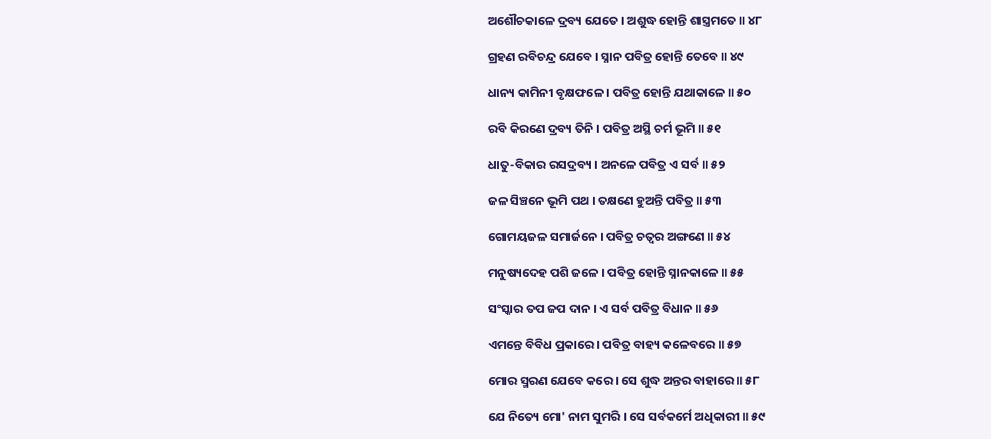ଅଶୌଚକାଳେ ଦ୍ରବ୍ୟ ଯେତେ । ଅଶୁଦ୍ଧ ହୋନ୍ତି ଶାସ୍ତ୍ରମତେ ॥ ୪୮

ଗ୍ରହଣ ରବିଚନ୍ଦ୍ର ଯେବେ । ସ୍ନାନ ପବିତ୍ର ହୋନ୍ତି ତେବେ ॥ ୪୯

ଧାନ୍ୟ କାମିନୀ ବୃକ୍ଷଫଳେ । ପବିତ୍ର ହୋନ୍ତି ଯଥାକାଳେ ॥ ୫୦

ରବି କିରଣେ ଦ୍ରବ୍ୟ ତିନି । ପବିତ୍ର ଅସ୍ଥି ଚର୍ମ ଭୂମି ॥ ୫୧

ଧାତୁ-ବିକାର ରସଦ୍ରବ୍ୟ । ଅନଳେ ପବିତ୍ର ଏ ସର୍ବ ॥ ୫୨

ଜଳ ସିଞ୍ଚନେ ଭୂମି ପଥ । ତକ୍ଷଣେ ହୁଅନ୍ତି ପବିତ୍ର ॥ ୫୩

ଗୋମୟଜଳ ସମାର୍ଜନେ । ପବିତ୍ର ଚତ୍ୱର ଅଙ୍ଗଣେ ॥ ୫୪

ମନୁଷ୍ୟଦେହ ପଶି ଜଳେ । ପବିତ୍ର ହୋନ୍ତି ସ୍ନାନକାଳେ ॥ ୫୫

ସଂସ୍କାର ତପ ଜପ ଦାନ । ଏ ସର୍ବ ପବିତ୍ର ବିଧାନ ॥ ୫୬

ଏମନ୍ତେ ବିବିଧ ପ୍ରକାରେ । ପବିତ୍ର ବାହ୍ୟ କଳେବରେ ॥ ୫୭

ମୋର ସ୍ମରଣ ଯେବେ କରେ । ସେ ଶୁଦ୍ଧ ଅନ୍ତର ବାହାରେ ॥ ୫୮

ଯେ ନିତ୍ୟେ ମୋ' ନାମ ସୁମରି । ସେ ସର୍ବକର୍ମେ ଅଧିକାରୀ ॥ ୫୯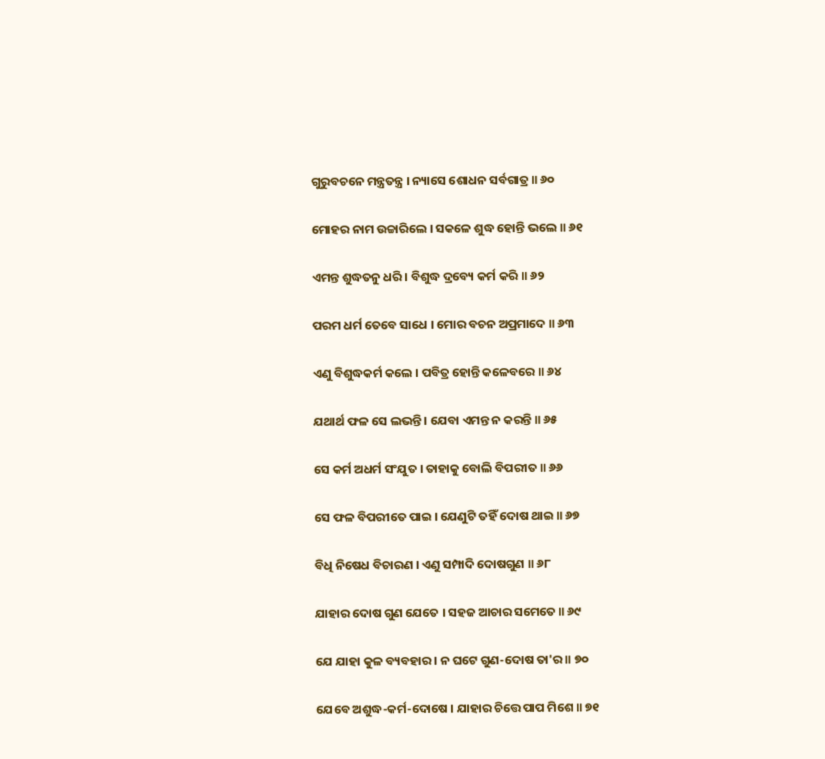ଗୁରୁବଚନେ ମନ୍ତ୍ରତନ୍ତ୍ର । ନ୍ୟାସେ ଶୋଧନ ସର୍ବଗାତ୍ର ॥ ୬୦

ମୋହର ନାମ ଉଚ୍ଚାରିଲେ । ସକଳେ ଶୁଦ୍ଧ ହୋନ୍ତି ଭଲେ ॥ ୬୧

ଏମନ୍ତ ଶୁଦ୍ଧତନୁ ଧରି । ବିଶୁଦ୍ଧ ଦ୍ରବ୍ୟେ କର୍ମ କରି ॥ ୬୨

ପରମ ଧର୍ମ ତେବେ ସାଧେ । ମୋର ବଚନ ଅପ୍ରମାଦେ ॥ ୬୩

ଏଣୁ ବିଶୁଦ୍ଧକର୍ମ କଲେ । ପବିତ୍ର ହୋନ୍ତି କଳେବରେ ॥ ୬୪

ଯଥାର୍ଥ ଫଳ ସେ ଲଭନ୍ତି । ଯେବା ଏମନ୍ତ ନ କରନ୍ତି ॥ ୬୫

ସେ କର୍ମ ଅଧର୍ମ ସଂଯୁତ । ତାହାକୁ ବୋଲି ବିପରୀତ ॥ ୬୬

ସେ ଫଳ ବିପରୀତେ ପାଇ । ଯେଣୁଟି ତହିଁ ଦୋଷ ଥାଇ ॥ ୬୭

ବିଧି ନିଷେଧ ବିଚାରଣ । ଏଣୁ ସମ୍ପାଦି ଦୋଷଗୁଣ ॥ ୬୮

ଯାହାର ଦୋଷ ଗୁଣ ଯେତେ । ସହଜ ଆଚାର ସମେତେ ॥ ୬୯

ଯେ ଯାହା କୁଳ ବ୍ୟବହାର । ନ ଘଟେ ଗୁଣ-ଦୋଷ ତା'ର ॥ ୭୦

ଯେବେ ଅଶୁଦ୍ଧ-କର୍ମ-ଦୋଷେ । ଯାହାର ଚିତ୍ତେ ପାପ ମିଶେ ॥ ୭୧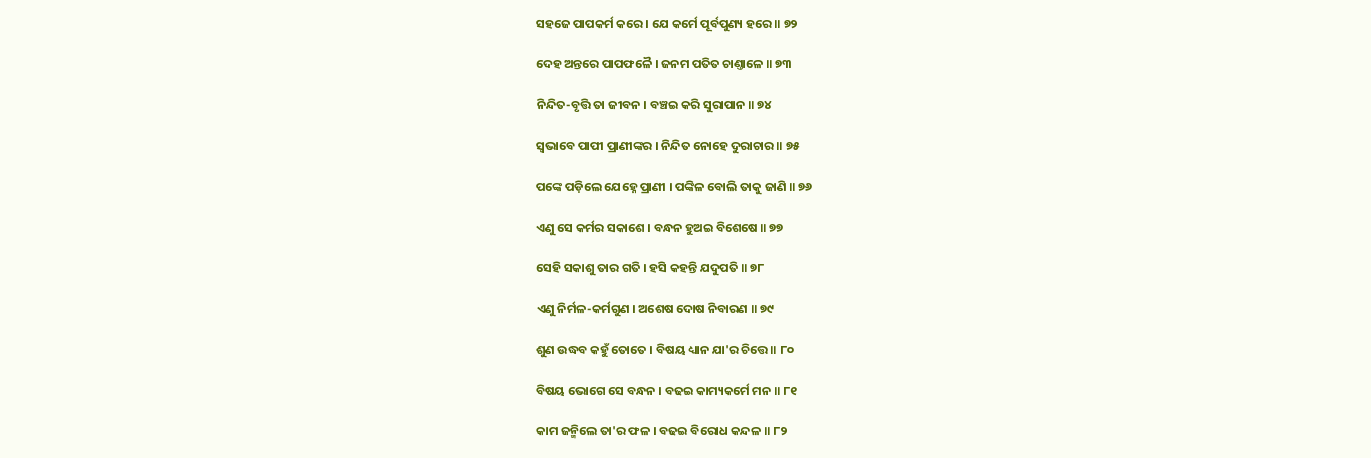ସହଜେ ପାପକର୍ମ କରେ । ଯେ କର୍ମେ ପୂର୍ବପୁଣ୍ୟ ହରେ ॥ ୭୨

ଦେହ ଅନ୍ତରେ ପାପଫଳୈ । ଜନମ ପତିତ ଚାଣ୍ତାଳେ ॥ ୭୩

ନିନ୍ଦିତ-ବୃତ୍ତି ତା ଜୀବନ । ବଞ୍ଚଇ କରି ସୁରାପାନ ॥ ୭୪

ସ୍ୱଭାବେ ପାପୀ ପ୍ରାଣୀଙ୍କର । ନିନ୍ଦିତ ନୋହେ ଦୁରାଚାର ॥ ୭୫

ପଙ୍କେ ପଡ଼ିଲେ ଯେହ୍ନେ ପ୍ରାଣୀ । ପଙ୍କିଳ ବୋଲି ତାକୁ ଜାଣି ॥ ୭୬

ଏଣୁ ସେ କର୍ମର ସକାଶେ । ବନ୍ଧନ ହୁଅଇ ବିଶେଷେ ॥ ୭୭

ସେହି ସକାଶୁ ତାର ଗତି । ହସି କହନ୍ତି ଯଦୁପତି ॥ ୭୮

ଏଣୁ ନିର୍ମଳ-କର୍ମଗୁଣ । ଅଶେଷ ଦୋଷ ନିବାରଣ ॥ ୭୯

ଶୁଣ ଉଦ୍ଧବ କହୁଁ ତୋତେ । ବିଷୟ ଧ୍ୟାନ ଯା'ର ଚିତ୍ତେ ॥ ୮୦

ବିଷୟ ଭୋଗେ ସେ ବନ୍ଧନ । ବଢଇ କାମ୍ୟକର୍ମେ ମନ ॥ ୮୧

କାମ ଜନ୍ମିଲେ ତା'ର ଫଳ । ବଢଇ ବିରୋଧ କନ୍ଦଳ ॥ ୮୨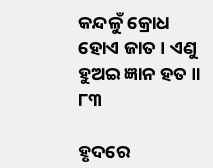କନ୍ଦଳୁଁ କ୍ରୋଧ ହୋଏ ଜାତ । ଏଣୁ ହୁଅଇ ଜ୍ଞାନ ହତ ॥ ୮୩

ହୃଦରେ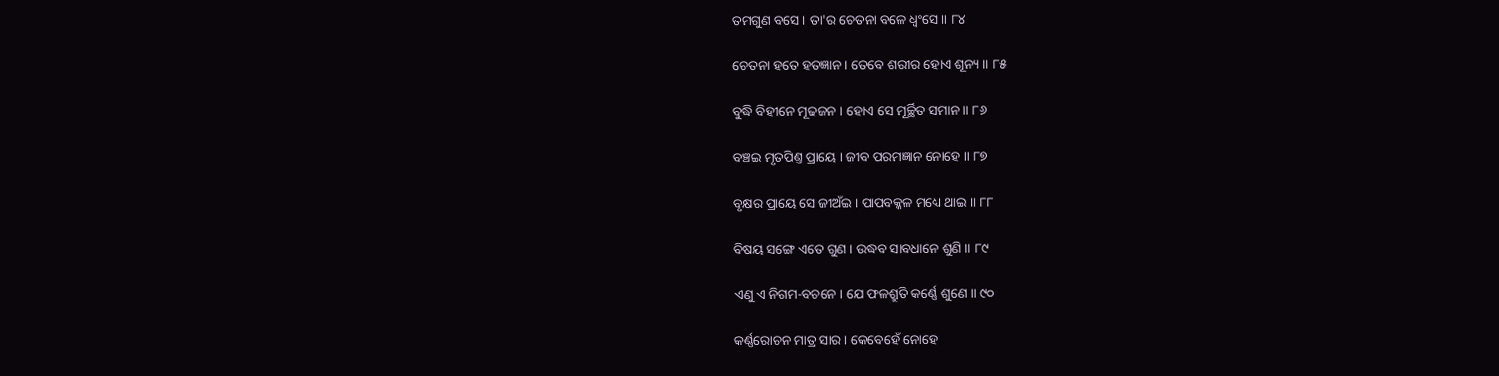ତମଗୁଣ ବସେ । ତା'ର ଚେତନା ବଳେ ଧ୍ୱଂସେ ॥ ୮୪

ଚେତନା ହତେ ହତଜ୍ଞାନ । ତେବେ ଶରୀର ହୋଏ ଶୂନ୍ୟ ॥ ୮୫

ବୁଦ୍ଧି ବିହୀନେ ମୂଢଜନ । ହୋଏ ସେ ମୂର୍ଚ୍ଛିତ ସମାନ ॥ ୮୬

ବଞ୍ଚଇ ମୃତପିଣ୍ତ ପ୍ରାୟେ । ଜୀବ ପରମଜ୍ଞାନ ନୋହେ ॥ ୮୭

ବୃକ୍ଷର ପ୍ରାୟେ ସେ ଜୀଅଁଇ । ପାପବକ୍କଳ ମଧ୍ୟେ ଥାଇ ॥ ୮୮

ବିଷୟ ସଙ୍ଗେ ଏତେ ଗୁଣ । ଉଦ୍ଧବ ସାବଧାନେ ଶୁଣି ॥ ୮୯

ଏଣୁ ଏ ନିଗମ-ବଚନେ । ଯେ ଫଳଶ୍ରୁତି କର୍ଣ୍ଣେ ଶୁଣେ ॥ ୯୦

କର୍ଣ୍ଣରୋଚନ ମାତ୍ର ସାର । କେବେହେଁ ନୋହେ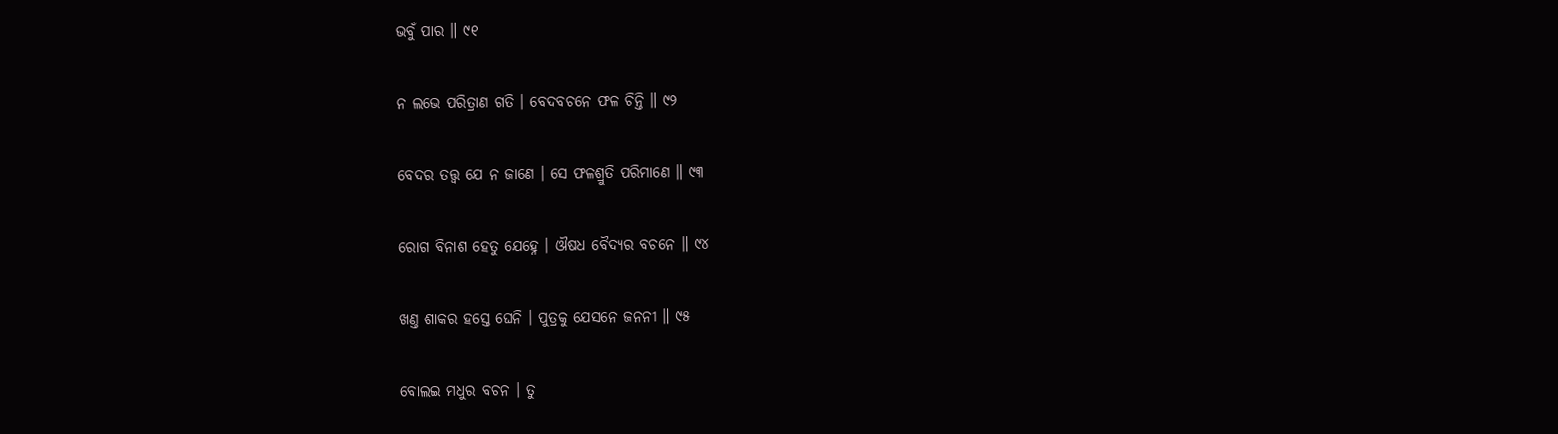ଭବୁଁ ପାର ॥ ୯୧

ନ ଲଭେ ପରିତ୍ରାଣ ଗତି । ବେଦବଚନେ ଫଳ ଚିନ୍ତି ॥ ୯୨

ବେଦର ତତ୍ତ୍ୱ ଯେ ନ ଜାଣେ । ସେ ଫଳଶ୍ରୁତି ପରିମାଣେ ॥ ୯୩

ରୋଗ ବିନାଶ ହେତୁ ଯେହ୍ନେ । ଔଷଧ ବୈଦ୍ୟର ବଚନେ ॥ ୯୪

ଖଣ୍ତ ଶାକର ହସ୍ତେ ଘେନି । ପୁତ୍ରକୁ ଯେସନେ ଜନନୀ ॥ ୯୫

ବୋଲଇ ମଧୁର ବଚନ । ତୁ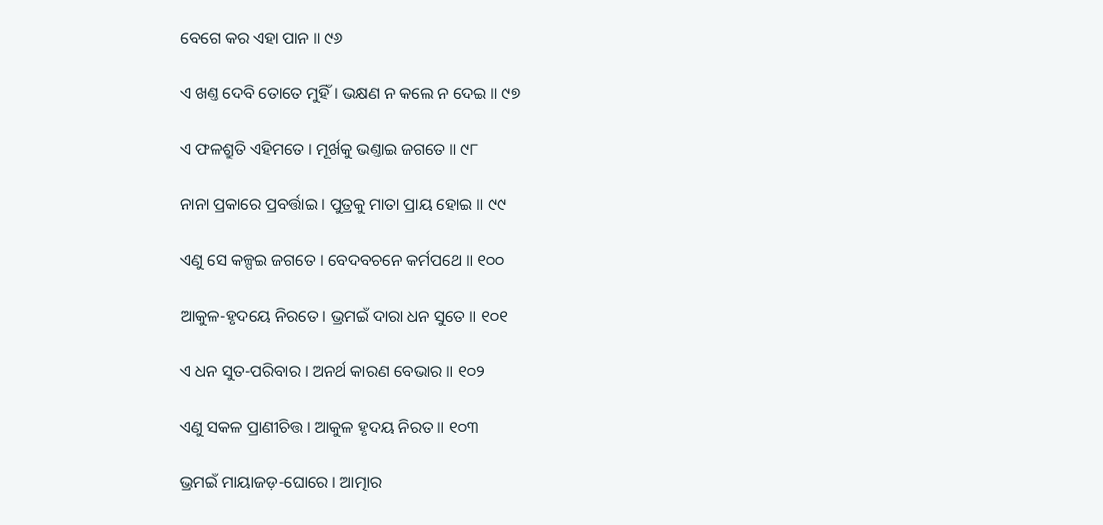ବେଗେ କର ଏହା ପାନ ॥ ୯୬

ଏ ଖଣ୍ତ ଦେବି ତୋତେ ମୁହିଁ । ଭକ୍ଷଣ ନ କଲେ ନ ଦେଇ ॥ ୯୭

ଏ ଫଳଶ୍ରୁତି ଏହିମତେ । ମୂର୍ଖକୁ ଭଣ୍ତାଇ ଜଗତେ ॥ ୯୮

ନାନା ପ୍ରକାରେ ପ୍ରବର୍ତ୍ତାଇ । ପୁତ୍ରକୁ ମାତା ପ୍ରାୟ ହୋଇ ॥ ୯୯

ଏଣୁ ସେ କଳ୍ପଇ ଜଗତେ । ବେଦବଚନେ କର୍ମପଥେ ॥ ୧୦୦

ଆକୁଳ-ହୃଦୟେ ନିରତେ । ଭ୍ରମଇଁ ଦାରା ଧନ ସୁତେ ॥ ୧୦୧

ଏ ଧନ ସୁତ-ପରିବାର । ଅନର୍ଥ କାରଣ ବେଭାର ॥ ୧୦୨

ଏଣୁ ସକଳ ପ୍ରାଣୀଚିତ୍ତ । ଆକୁଳ ହୃଦୟ ନିରତ ॥ ୧୦୩

ଭ୍ରମଇଁ ମାୟାଜଡ଼-ଘୋରେ । ଆତ୍ମାର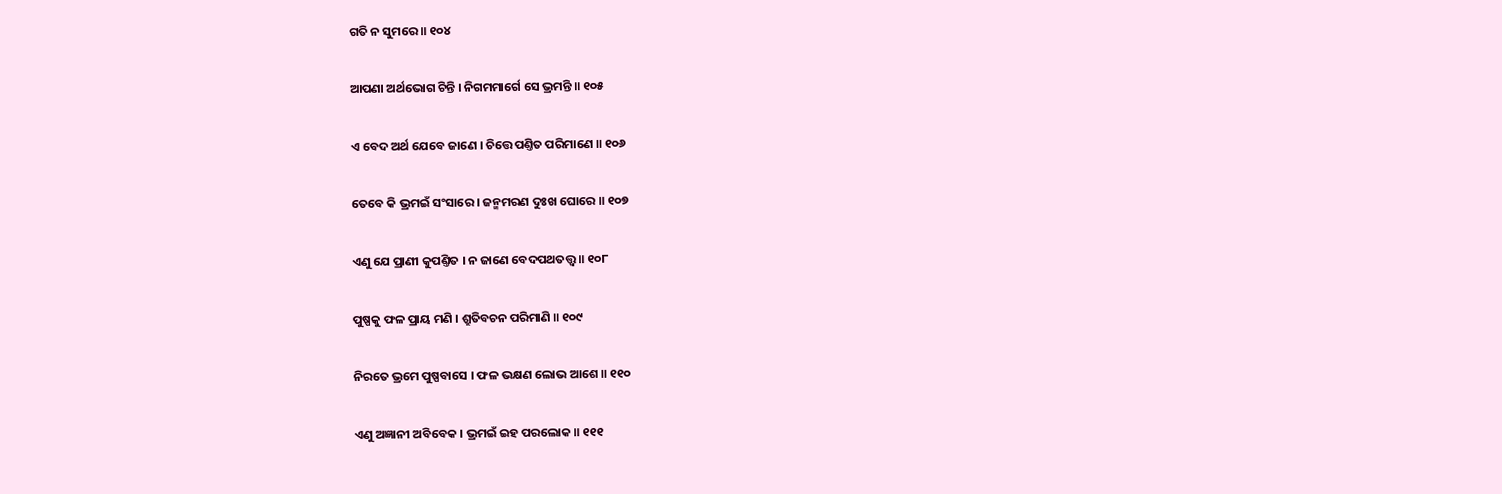ଗତି ନ ସୁମରେ ॥ ୧୦୪

ଆପଣା ଅର୍ଥଭୋଗ ଚିନ୍ତି । ନିଗମମାର୍ଗେ ସେ ଭ୍ରମନ୍ତି ॥ ୧୦୫

ଏ ବେଦ ଅର୍ଥ ଯେବେ ଜାଣେ । ଚିତ୍ତେ ପଣ୍ତିତ ପରିମାଣେ ॥ ୧୦୬

ତେବେ କି ଭ୍ରମଇଁ ସଂସାରେ । ଜନ୍ମମରଣ ଦୁଃଖ ଘୋରେ ॥ ୧୦୭

ଏଣୁ ଯେ ପ୍ରାଣୀ କୁପଣ୍ତିତ । ନ ଜାଣେ ବେଦପଥତତ୍ତ୍ୱ ॥ ୧୦୮

ପୁଷ୍ପକୁ ଫଳ ପ୍ରାୟ ମଣି । ଶ୍ରୁତିବଚନ ପରିମାଣି ॥ ୧୦୯

ନିରତେ ଭ୍ରମେ ପୁଷ୍ପବାସେ । ଫଳ ଭକ୍ଷଣ ଲୋଭ ଆଶେ ॥ ୧୧୦

ଏଣୁ ଅଜ୍ଞାନୀ ଅବିବେକ । ଭ୍ରମଇଁ ଇହ ପରଲୋକ ॥ ୧୧୧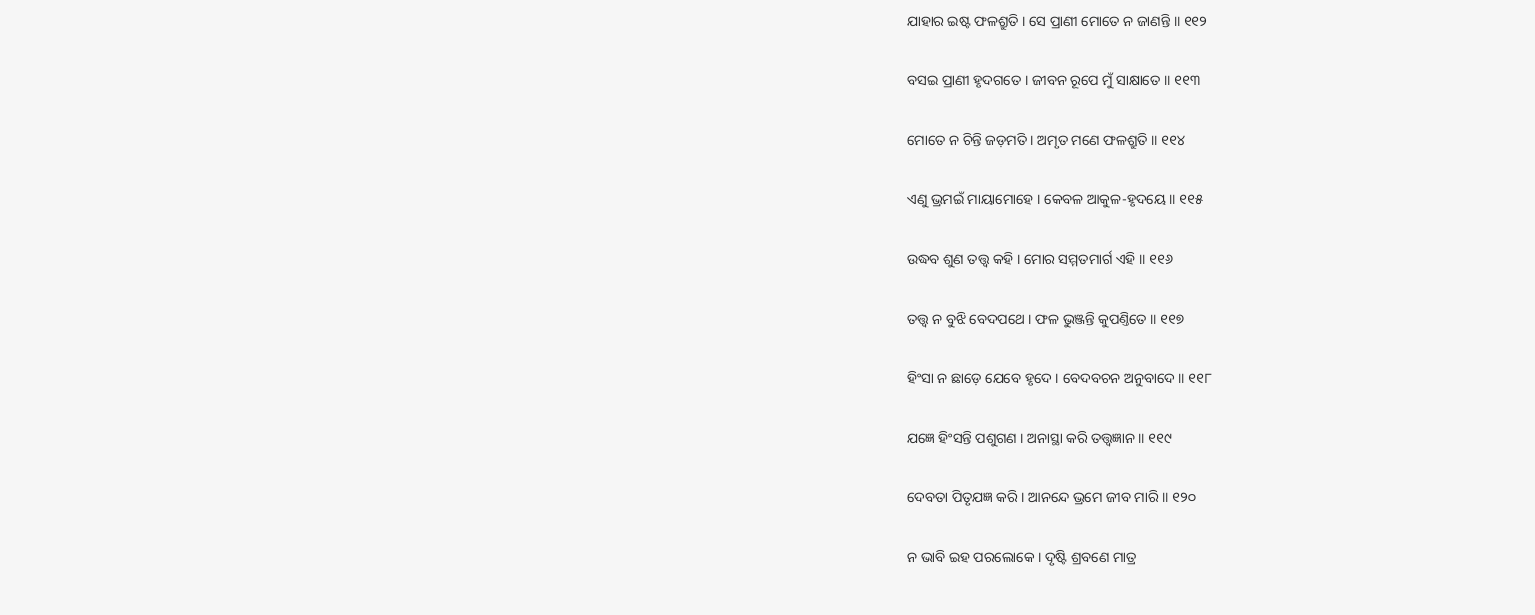ଯାହାର ଇଷ୍ଟ ଫଳଶ୍ରୁତି । ସେ ପ୍ରାଣୀ ମୋତେ ନ ଜାଣନ୍ତି ॥ ୧୧୨

ବସଇ ପ୍ରାଣୀ ହୃଦଗତେ । ଜୀବନ ରୂପେ ମୁଁ ସାକ୍ଷାତେ ॥ ୧୧୩

ମୋତେ ନ ଚିନ୍ତି ଜଡ଼ମତି । ଅମୃତ ମଣେ ଫଳଶ୍ରୁତି ॥ ୧୧୪

ଏଣୁ ଭ୍ରମଇଁ ମାୟାମୋହେ । କେବଳ ଆକୁଳ-ହୃଦୟେ ॥ ୧୧୫

ଉଦ୍ଧବ ଶୁଣ ତତ୍ତ୍ୱ କହି । ମୋର ସମ୍ମତମାର୍ଗ ଏହି ॥ ୧୧୬

ତତ୍ତ୍ୱ ନ ବୁଝି ବେଦପଥେ । ଫଳ ଭୁଞ୍ଜନ୍ତି କୁପଣ୍ତିତେ ॥ ୧୧୭

ହିଂସା ନ ଛାଡ଼େ ଯେବେ ହୃଦେ । ବେଦବଚନ ଅନୁବାଦେ ॥ ୧୧୮

ଯଜ୍ଞେ ହିଂସନ୍ତି ପଶୁଗଣ । ଅନାସ୍ଥା କରି ତତ୍ତ୍ୱଜ୍ଞାନ ॥ ୧୧୯

ଦେବତା ପିତୃଯଜ୍ଞ କରି । ଆନନ୍ଦେ ଭ୍ରମେ ଜୀବ ମାରି ॥ ୧୨୦

ନ ଭାବି ଇହ ପରଲୋକେ । ଦୃଷ୍ଟି ଶ୍ରବଣେ ମାତ୍ର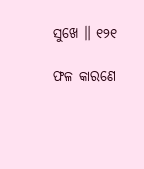ସୁଖେ ॥ ୧୨୧

ଫଳ କାରଣେ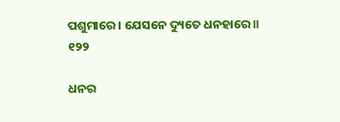ପଶୁମାରେ । ଯେସନେ ଦ୍ୟୁତେ ଧନହାରେ ॥ ୧୨୨

ଧନର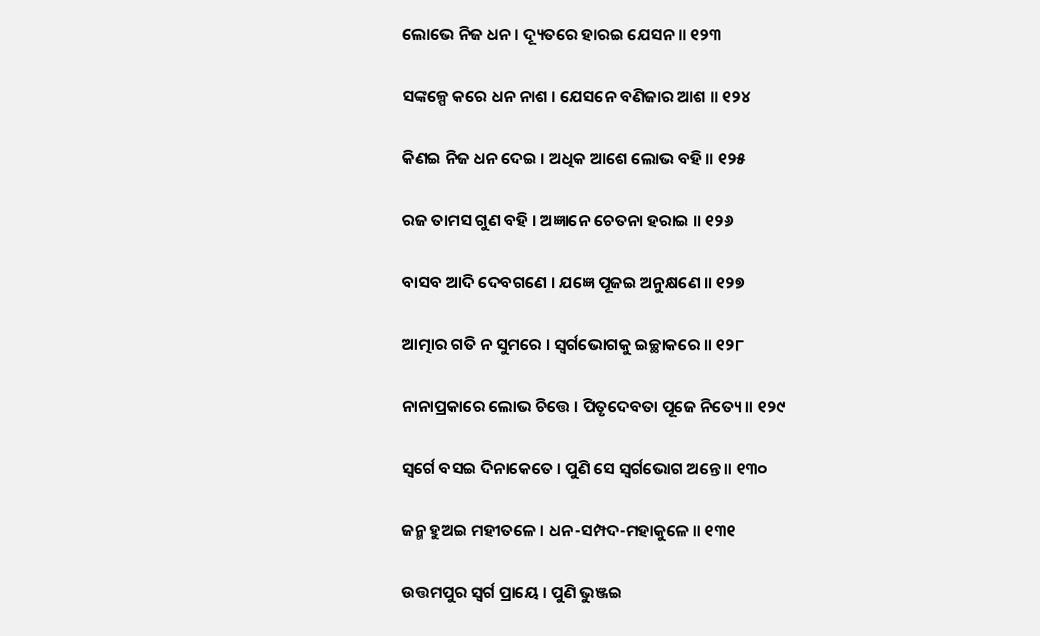ଲୋଭେ ନିଜ ଧନ । ଦ୍ୟୂତରେ ହାରଇ ଯେସନ ॥ ୧୨୩

ସଙ୍କଳ୍ପେ କରେ ଧନ ନାଶ । ଯେସନେ ବଣିଜାର ଆଶ ॥ ୧୨୪

କିଣଇ ନିଜ ଧନ ଦେଇ । ଅଧିକ ଆଶେ ଲୋଭ ବହି ॥ ୧୨୫

ରଜ ତାମସ ଗୁଣ ବହି । ଅଜ୍ଞାନେ ଚେତନା ହରାଇ ॥ ୧୨୬

ବାସବ ଆଦି ଦେବଗଣେ । ଯଜ୍ଞେ ପୂଜଇ ଅନୁକ୍ଷଣେ ॥ ୧୨୭

ଆତ୍ମାର ଗତି ନ ସୁମରେ । ସ୍ୱର୍ଗଭୋଗକୁ ଇଚ୍ଛାକରେ ॥ ୧୨୮

ନାନାପ୍ରକାରେ ଲୋଭ ଚିତ୍ତେ । ପିତୃଦେବତା ପୂଜେ ନିତ୍ୟେ ॥ ୧୨୯

ସ୍ୱର୍ଗେ ବସଇ ଦିନାକେତେ । ପୁଣି ସେ ସ୍ୱର୍ଗଭୋଗ ଅନ୍ତେ ॥ ୧୩୦

ଜନ୍ମ ହୁଅଇ ମହୀତଳେ । ଧନ-ସମ୍ପଦ-ମହାକୁଳେ ॥ ୧୩୧

ଉତ୍ତମପୁର ସ୍ୱର୍ଗ ପ୍ରାୟେ । ପୁଣି ଭୁଞ୍ଜଇ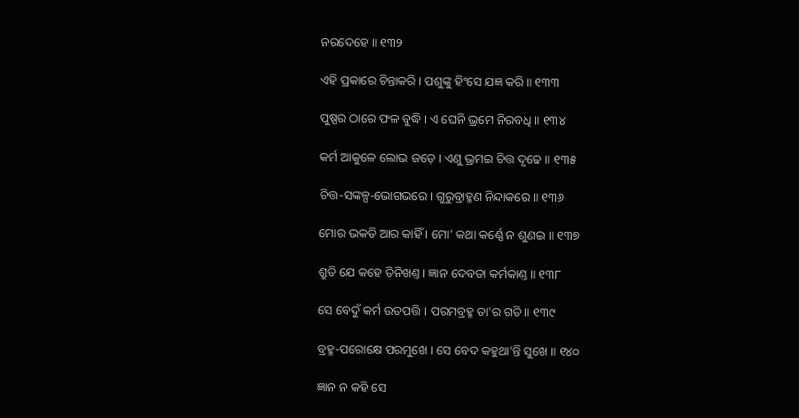ନରଦେହେ ॥ ୧୩୨

ଏହି ପ୍ରକାରେ ଚିନ୍ତାକରି । ପଶୁଙ୍କୁ ହିଂସେ ଯଜ୍ଞ କରି ॥ ୧୩୩

ପୁଷ୍ପର ଠାରେ ଫଳ ବୁଦ୍ଧି । ଏ ଘେନି ଭ୍ରମେ ନିରବଧି ॥ ୧୩୪

କର୍ମ ଆକୁଳେ ଲୋଭ ଜଡ଼େ । ଏଣୁ ଭ୍ରମଇ ଚିତ୍ତ ଦୃଢେ ॥ ୧୩୫

ଚିତ୍ତ-ସଙ୍କଳ୍ପ-ଭୋଗଭରେ । ଗୁରୁବ୍ରାହ୍ମଣ ନିନ୍ଦାକରେ ॥ ୧୩୬

ମୋର ଭକତି ଆର କାହିଁ । ମୋ' କଥା କର୍ଣ୍ଣେ ନ ଶୁଣଇ ॥ ୧୩୭

ଶ୍ରୁତି ଯେ କହେ ତିନିଖଣ୍ତ । ଜ୍ଞାନ ଦେବତା କର୍ମକାଣ୍ତ ॥ ୧୩୮

ସେ ବେଦୁଁ କର୍ମ ଉତପତ୍ତି । ପରମବ୍ରହ୍ମ ତା'ର ଗତି ॥ ୧୩୯

ବ୍ରହ୍ମ-ପରୋକ୍ଷେ ପରମୁଖେ । ସେ ବେଦ କହୁଥା'ନ୍ତି ସୁଖେ ॥ ୧୪୦

ଜ୍ଞାନ ନ କହି ସେ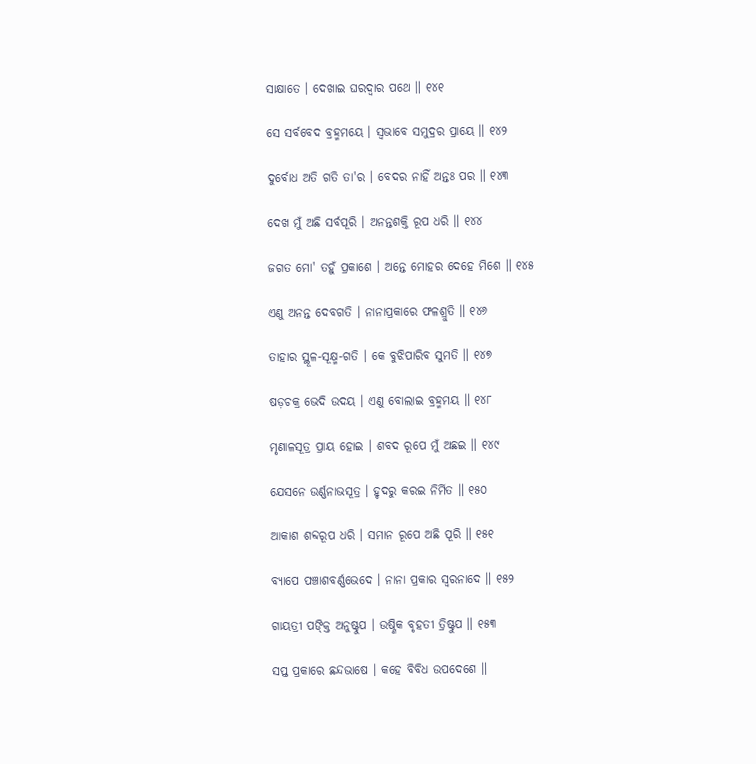ସାକ୍ଷାତେ । ଦେଖାଇ ଘରଦ୍ୱାର ପଥେ ॥ ୧୪୧

ସେ ସର୍ବବେଦ ବ୍ରହ୍ମମୟେ । ସ୍ୱଭାବେ ସମୁଦ୍ରର ପ୍ରାୟେ ॥ ୧୪୨

ଦୁର୍ବୋଧ ଅତି ଗତି ତା'ର । ବେଦର ନାହିଁ ଅନ୍ତଃ ପର ॥ ୧୪୩

ଦେଖ ମୁଁ ଅଛି ସର୍ବପୂରି । ଅନନ୍ତଶକ୍ତି ରୂପ ଧରି ॥ ୧୪୪

ଜଗତ ମୋ' ତହୁଁ ପ୍ରକାଶେ । ଅନ୍ତେ ମୋହର ଦେହେ ମିଶେ ॥ ୧୪୫

ଏଣୁ ଅନନ୍ତ ଦେବଗତି । ନାନାପ୍ରକାରେ ଫଳଶ୍ରୁତି ॥ ୧୪୬

ତାହାର ସ୍ଥୂଳ-ସୂକ୍ଷ୍ମ-ଗତି । କେ ବୁଝିପାରିବ ସୁମତି ॥ ୧୪୭

ଷଡ଼ଚକ୍ର ଭେଦି ଉଦୟ । ଏଣୁ ବୋଲାଇ ବ୍ରହ୍ମମୟ ॥ ୧୪୮

ମୃଣାଳସୂତ୍ର ପ୍ରାୟ ହୋଇ । ଶବଦ ରୂପେ ମୁଁ ଅଛଇ ॥ ୧୪୯

ଯେସନେ ଉର୍ଣ୍ଣନାଭସୂତ୍ର । ହୃଦରୁ କରଇ ନିର୍ମିତ ॥ ୧୫୦

ଆକାଶ ଶବ୍ଦରୂପ ଧରି । ସମାନ ରୂପେ ଅଛି ପୂରି ॥ ୧୫୧

ବ୍ୟାପେ ପଞ୍ଚାଶବର୍ଣ୍ଣଭେଦେ । ନାନା ପ୍ରକାର ସ୍ୱରନାଦେ ॥ ୧୫୨

ଗାୟତ୍ରୀ ପଙ୍କ୍ତି ଅନୁଷ୍ଟୁପ । ଉଷ୍ଣିକ ବୃହତୀ ତ୍ରିଷ୍ଟୁପ ॥ ୧୫୩

ସପ୍ତ ପ୍ରକାରେ ଛନ୍ଦଭାଷେ । କହେ ବିବିଧ ଉପଦେଶେ ॥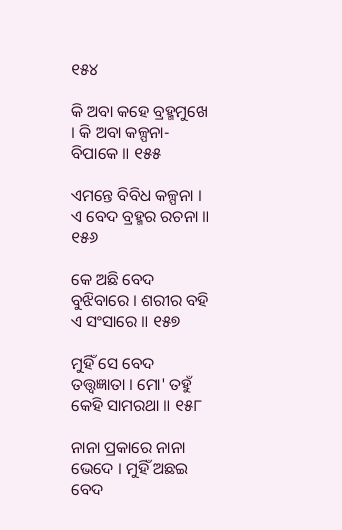୧୫୪

କି ଅବା କହେ ବ୍ରହ୍ମମୁଖେ । କି ଅବା କଳ୍ପନା-ବିପାକେ ॥ ୧୫୫

ଏମନ୍ତେ ବିବିଧ କଳ୍ପନା । ଏ ବେଦ ବ୍ରହ୍ମର ରଚନା ॥ ୧୫୬

କେ ଅଛି ବେଦ ବୁଝିବାରେ । ଶରୀର ବହି ଏ ସଂସାରେ ॥ ୧୫୭

ମୁହିଁ ସେ ବେଦ ତତ୍ତ୍ୱଜ୍ଞାତା । ମୋ' ତହୁଁ କେହି ସାମରଥା ॥ ୧୫୮

ନାନା ପ୍ରକାରେ ନାନା ଭେଦେ । ମୁହିଁ ଅଛଇ ବେଦ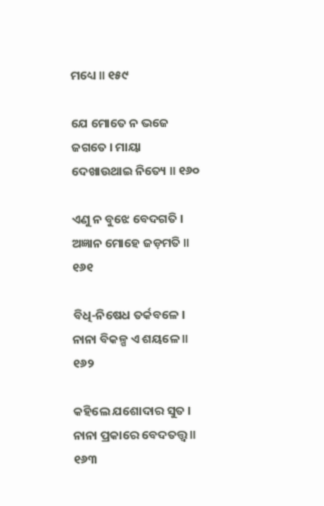ମଧ୍ୟେ ॥ ୧୫୯

ଯେ ମୋତେ ନ ଭଜେ ଜଗତେ । ମାୟା ଦେଖାଉଥାଇ ନିତ୍ୟେ ॥ ୧୬୦

ଏଣୁ ନ ବୁଝେ ବେଦଗତି । ଅଜ୍ଞାନ ମୋହେ ଜଡ଼ମତି ॥ ୧୬୧

ବିଧି-ନିଷେଧ ତର୍କବଳେ । ନାନା ବିକଳ୍ପ ଏ ଶୟଳେ ॥ ୧୬୨

କହିଲେ ଯଶୋଦାର ସୁତ । ନାନା ପ୍ରକାରେ ବେଦତତ୍ତ୍ୱ ॥ ୧୬୩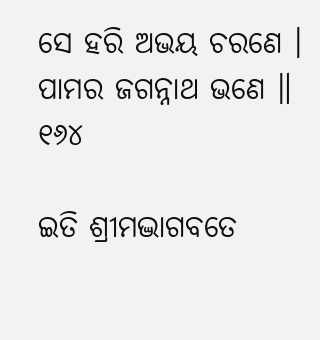ସେ ହରି ଅଭୟ ଚରଣେ । ପାମର ଜଗନ୍ନାଥ ଭଣେ ॥ ୧୬୪

ଇତି ଶ୍ରୀମଦ୍ଭାଗବତେ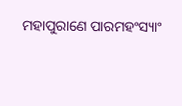ମହାପୁରାଣେ ପାରମହଂସ୍ୟାଂ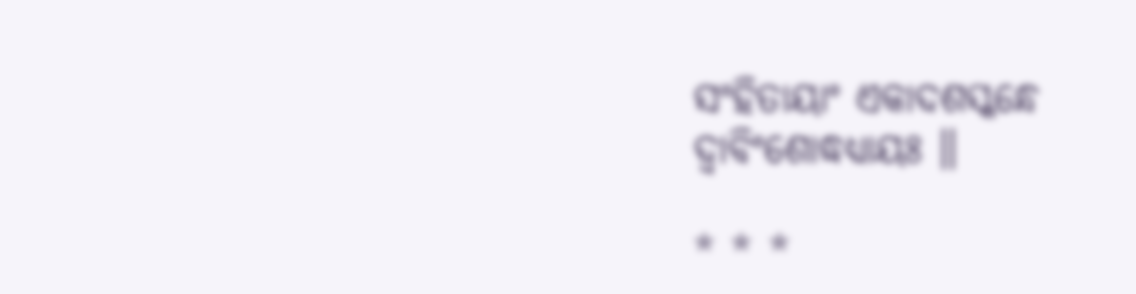ସଂହିତାୟାଂ ଏକାଦଶସ୍କନ୍ଧେ ଦ୍ୱାବିଂଶୋଦ୍ଧଧ୍ୟାୟଃ ॥

* * *